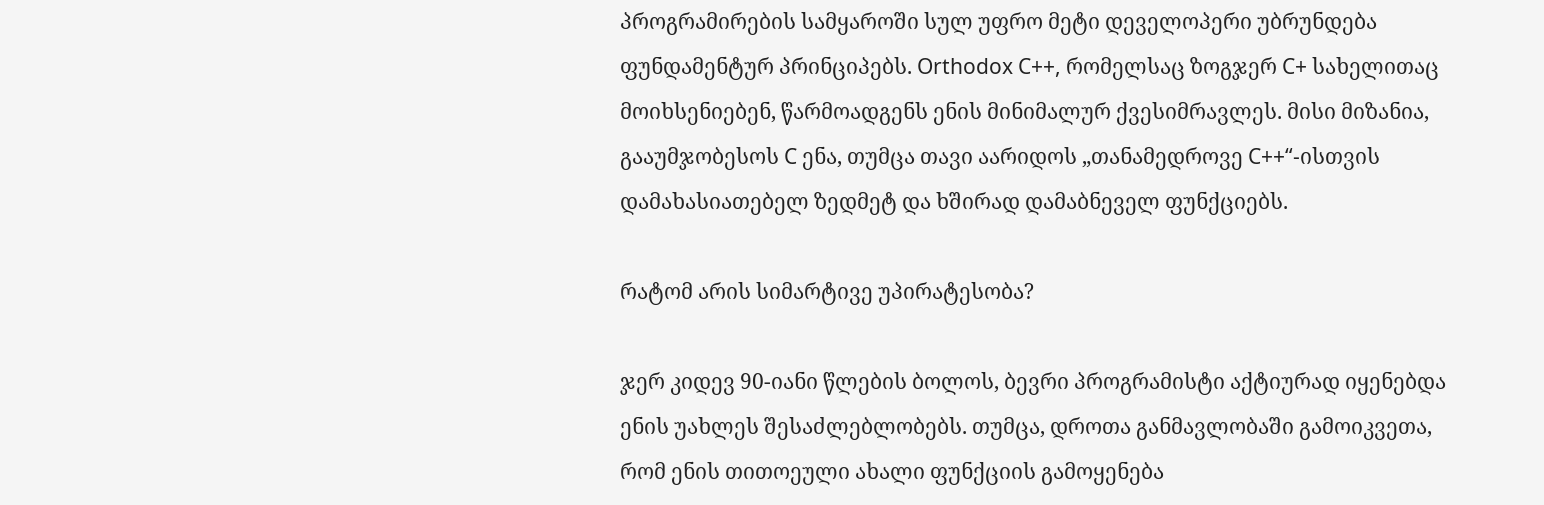პროგრამირების სამყაროში სულ უფრო მეტი დეველოპერი უბრუნდება ფუნდამენტურ პრინციპებს. Orthodox C++, რომელსაც ზოგჯერ C+ სახელითაც მოიხსენიებენ, წარმოადგენს ენის მინიმალურ ქვესიმრავლეს. მისი მიზანია, გააუმჯობესოს C ენა, თუმცა თავი აარიდოს „თანამედროვე C++“-ისთვის დამახასიათებელ ზედმეტ და ხშირად დამაბნეველ ფუნქციებს.

რატომ არის სიმარტივე უპირატესობა?

ჯერ კიდევ 90-იანი წლების ბოლოს, ბევრი პროგრამისტი აქტიურად იყენებდა ენის უახლეს შესაძლებლობებს. თუმცა, დროთა განმავლობაში გამოიკვეთა, რომ ენის თითოეული ახალი ფუნქციის გამოყენება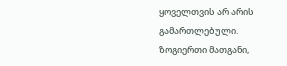ყოველთვის არ არის გამართლებული. ზოგიერთი მათგანი,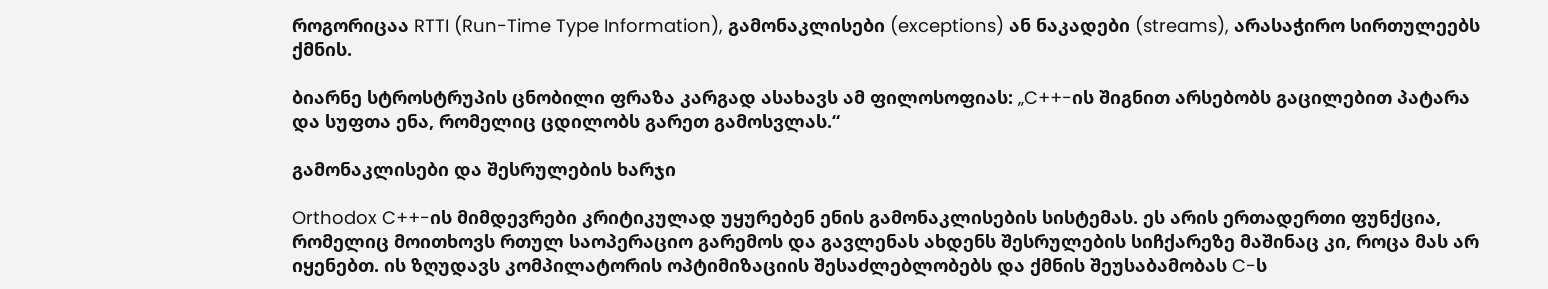როგორიცაა RTTI (Run-Time Type Information), გამონაკლისები (exceptions) ან ნაკადები (streams), არასაჭირო სირთულეებს ქმნის.

ბიარნე სტროსტრუპის ცნობილი ფრაზა კარგად ასახავს ამ ფილოსოფიას: „C++-ის შიგნით არსებობს გაცილებით პატარა და სუფთა ენა, რომელიც ცდილობს გარეთ გამოსვლას.“

გამონაკლისები და შესრულების ხარჯი

Orthodox C++-ის მიმდევრები კრიტიკულად უყურებენ ენის გამონაკლისების სისტემას. ეს არის ერთადერთი ფუნქცია, რომელიც მოითხოვს რთულ საოპერაციო გარემოს და გავლენას ახდენს შესრულების სიჩქარეზე მაშინაც კი, როცა მას არ იყენებთ. ის ზღუდავს კომპილატორის ოპტიმიზაციის შესაძლებლობებს და ქმნის შეუსაბამობას C-ს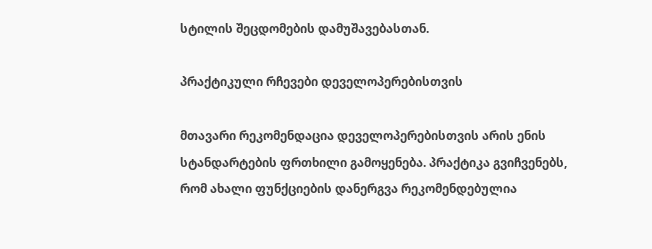სტილის შეცდომების დამუშავებასთან.

პრაქტიკული რჩევები დეველოპერებისთვის

მთავარი რეკომენდაცია დეველოპერებისთვის არის ენის სტანდარტების ფრთხილი გამოყენება. პრაქტიკა გვიჩვენებს, რომ ახალი ფუნქციების დანერგვა რეკომენდებულია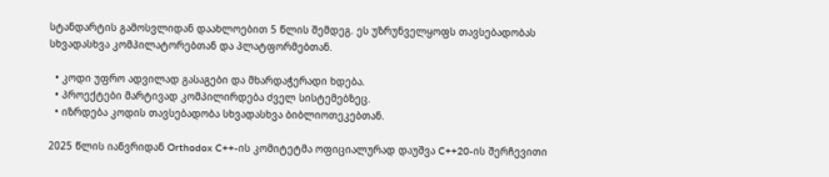სტანდარტის გამოსვლიდან დაახლოებით 5 წლის შემდეგ. ეს უზრუნველყოფს თავსებადობას სხვადასხვა კომპილატორებთან და პლატფორმებთან.

  • კოდი უფრო ადვილად გასაგები და მხარდაჭერადი ხდება.
  • პროექტები მარტივად კომპილირდება ძველ სისტემებზეც.
  • იზრდება კოდის თავსებადობა სხვადასხვა ბიბლიოთეკებთან.

2025 წლის იანვრიდან Orthodox C++-ის კომიტეტმა ოფიციალურად დაუშვა C++20-ის შერჩევითი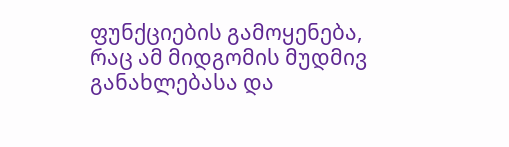ფუნქციების გამოყენება, რაც ამ მიდგომის მუდმივ განახლებასა და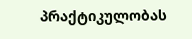პრაქტიკულობას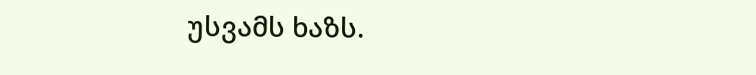უსვამს ხაზს.